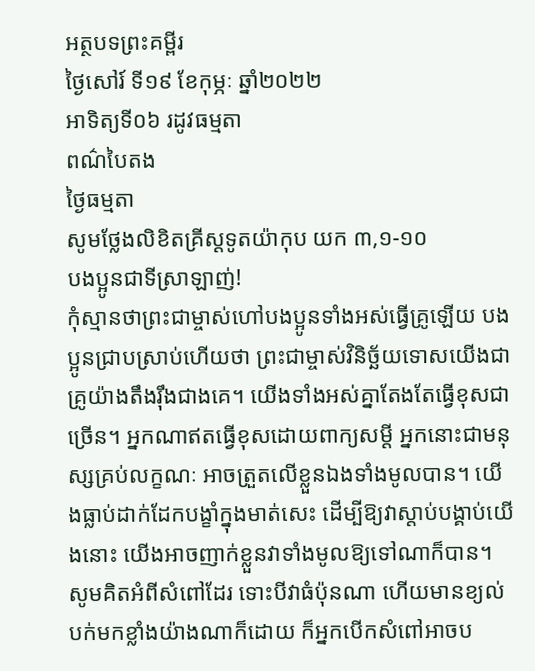អត្ថបទព្រះគម្ពីរ
ថ្ងៃសៅរ៍ ទី១៩ ខែកុម្ភៈ ឆ្នាំ២០២២
អាទិត្យទី០៦ រដូវធម្មតា
ពណ៌បៃតង
ថ្ងៃធម្មតា
សូមថ្លែងលិខិតគ្រីស្តទូតយ៉ាកុប យក ៣,១-១០
បងប្អូនជាទីស្រាឡាញ់!
កុំស្មានថាព្រះជាម្ចាស់ហៅបងប្អូនទាំងអស់ធ្វើគ្រូឡើយ បងប្អូនជ្រាបស្រាប់ហើយថា ព្រះជាម្ចាស់វិនិច្ឆ័យទោសយើងជាគ្រូយ៉ាងតឹងរ៉ឹងជាងគេ។ យើងទាំងអស់គ្នាតែងតែធ្វើខុសជាច្រើន។ អ្នកណាឥតធ្វើខុសដោយពាក្យសម្តី អ្នកនោះជាមនុស្សគ្រប់លក្ខណៈ អាចត្រួតលើខ្លួនឯងទាំងមូលបាន។ យើងធ្លាប់ដាក់ដែកបង្ខាំក្នុងមាត់សេះ ដើម្បីឱ្យវាស្តាប់បង្គាប់យើងនោះ យើងអាចញាក់ខ្លួនវាទាំងមូលឱ្យទៅណាក៏បាន។ សូមគិតអំពីសំពៅដែរ ទោះបីវាធំប៉ុនណា ហើយមានខ្យល់បក់មកខ្លាំងយ៉ាងណាក៏ដោយ ក៏អ្នកបើកសំពៅអាចប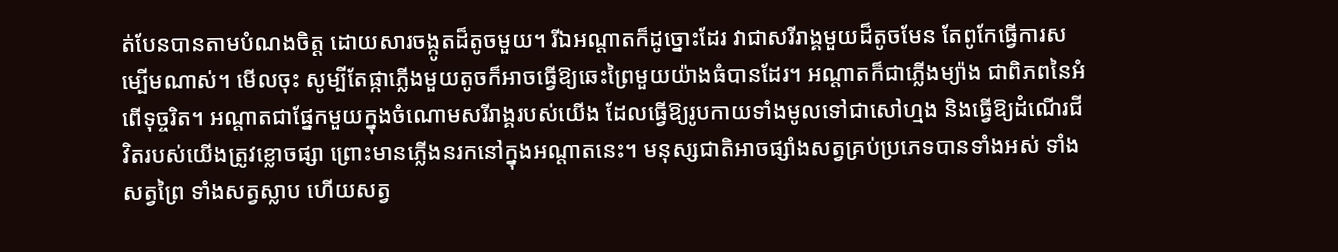ត់បែនបានតាមបំណងចិត្ត ដោយសារចង្កូតដ៏តូចមួយ។ រីឯអណ្តាតក៏ដូច្នោះដែរ វាជាសរីរាង្គមួយដ៏តូចមែន តែពូកែធ្វើការសម្បើមណាស់។ មើលចុះ សូម្បីតែផ្កាភ្លើងមួយតូចក៏អាចធ្វើឱ្យឆេះព្រៃមួយយ៉ាងធំបានដែរ។ អណ្តាតក៏ជាភ្លើងម្យ៉ាង ជាពិភពនៃអំពើទុច្ចរិត។ អណ្តាតជាផ្នែកមួយក្នុងចំណោមសរីរាង្គរបស់យើង ដែលធ្វើឱ្យរូបកាយទាំងមូលទៅជាសៅហ្មង និងធ្វើឱ្យដំណើរជីវិតរបស់យើងត្រូវខ្លោចផ្សា ព្រោះមានភ្លើងនរកនៅក្នុងអណ្តាតនេះ។ មនុស្សជាតិអាចផ្សាំងសត្វគ្រប់ប្រភេទបានទាំងអស់ ទាំងសត្វព្រៃ ទាំងសត្វស្លាប ហើយសត្វ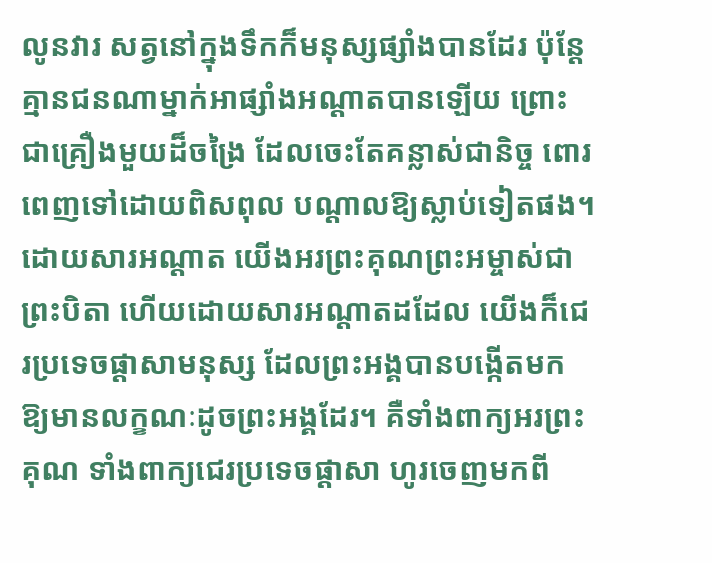លូនវារ សត្វនៅក្នុងទឹកក៏មនុស្សផ្សាំងបានដែរ ប៉ុន្តែ គ្មានជនណាម្នាក់អាផ្សាំងអណ្តាតបានឡើយ ព្រោះជាគ្រឿងមួយដ៏ចង្រៃ ដែលចេះតែគន្លាស់ជានិច្ច ពោរពេញទៅដោយពិសពុល បណ្តាលឱ្យស្លាប់ទៀតផង។ ដោយសារអណ្តាត យើងអរព្រះគុណព្រះអម្ចាស់ជាព្រះបិតា ហើយដោយសារអណ្តាតដដែល យើងក៏ជេរប្រទេចផ្តាសាមនុស្ស ដែលព្រះអង្គបានបង្កើតមក ឱ្យមានលក្ខណៈដូចព្រះអង្គដែរ។ គឺទាំងពាក្យអរព្រះគុណ ទាំងពាក្យជេរប្រទេចផ្តាសា ហូរចេញមកពី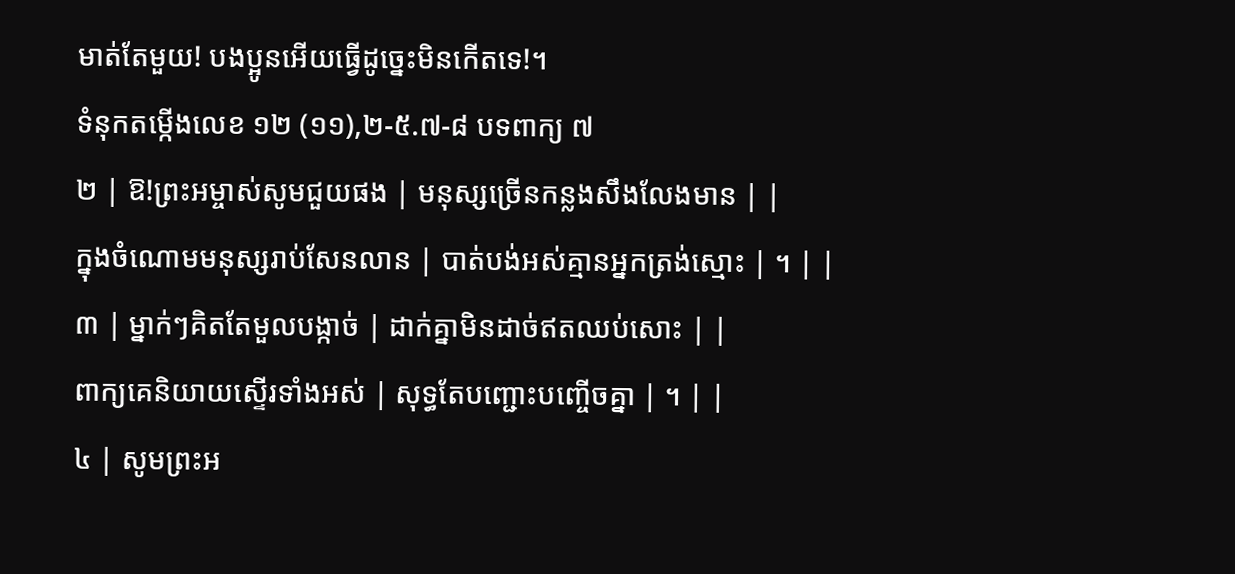មាត់តែមួយ! បងប្អូនអើយធ្វើដូច្នេះមិនកើតទេ!។
ទំនុកតម្កើងលេខ ១២ (១១),២-៥.៧-៨ បទពាក្យ ៧
២ | ឱ!ព្រះអម្ចាស់សូមជួយផង | មនុស្សច្រើនកន្លងសឹងលែងមាន | |
ក្នុងចំណោមមនុស្សរាប់សែនលាន | បាត់បង់អស់គ្មានអ្នកត្រង់ស្មោះ | ។ | |
៣ | ម្នាក់ៗគិតតែមួលបង្កាច់ | ដាក់គ្នាមិនដាច់ឥតឈប់សោះ | |
ពាក្យគេនិយាយស្ទើរទាំងអស់ | សុទ្ធតែបញ្ជោះបញ្ចើចគ្នា | ។ | |
៤ | សូមព្រះអ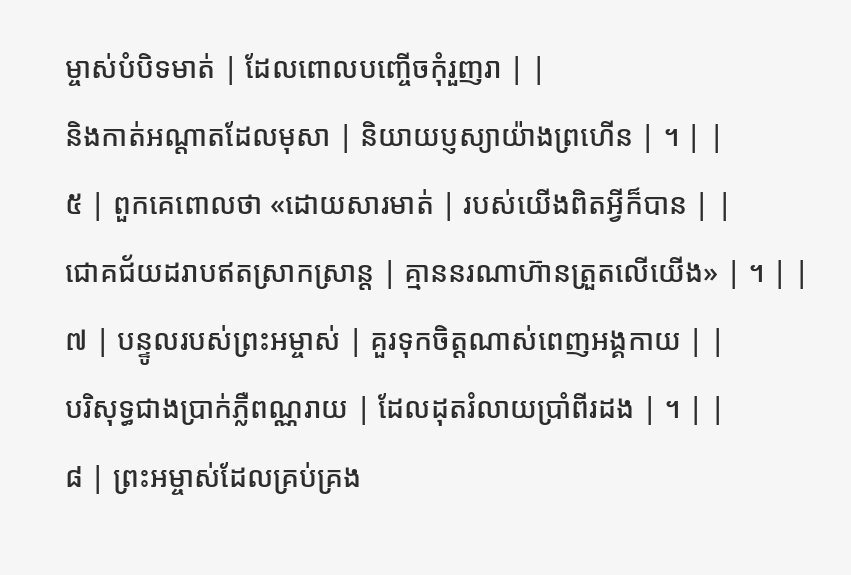ម្ចាស់បំបិទមាត់ | ដែលពោលបញ្ចើចកុំរួញរា | |
និងកាត់អណ្តាតដែលមុសា | និយាយប្ញស្យាយ៉ាងព្រហើន | ។ | |
៥ | ពួកគេពោលថា «ដោយសារមាត់ | របស់យើងពិតអ្វីក៏បាន | |
ជោគជ័យដរាបឥតស្រាកស្រាន្ត | គ្មាននរណាហ៊ានត្រួតលើយើង» | ។ | |
៧ | បន្ទូលរបស់ព្រះអម្ចាស់ | គួរទុកចិត្តណាស់ពេញអង្គកាយ | |
បរិសុទ្ធជាងប្រាក់ភ្លឺពណ្ណរាយ | ដែលដុតរំលាយប្រាំពីរដង | ។ | |
៨ | ព្រះអម្ចាស់ដែលគ្រប់គ្រង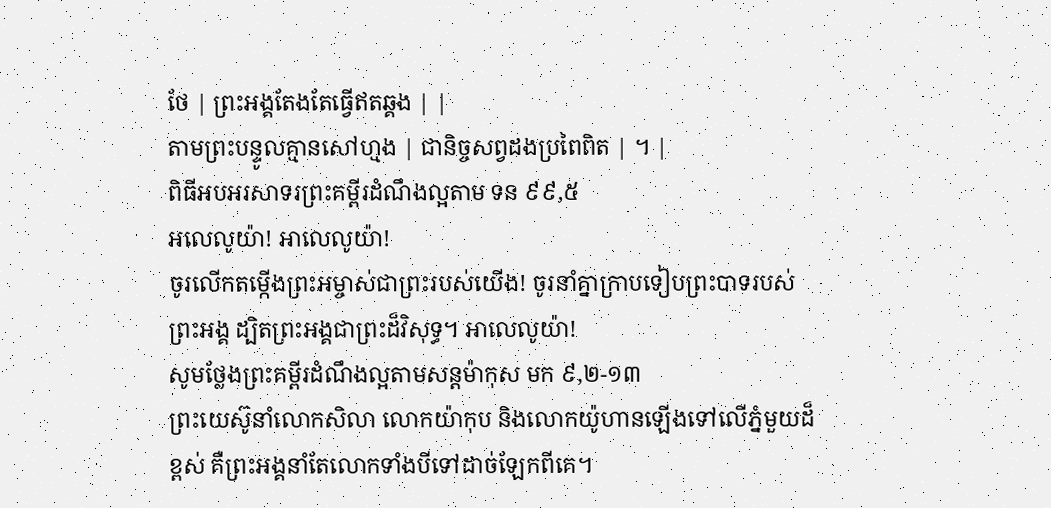ថែ | ព្រះអង្គតែងតែធ្វើឥតឆ្គង | |
តាមព្រះបន្ទូលគ្មានសៅហ្មង | ជានិច្ចសព្វដងប្រពៃពិត | ។ |
ពិធីអបអរសាទរព្រះគម្ពីរដំណឹងល្អតាម ទន ៩៩,៥
អលេលូយ៉ា! អាលេលូយ៉ា!
ចូរលើកតម្កើងព្រះអម្ចាស់ជាព្រះរបស់យើង! ចូរនាំគ្នាក្រាបទៀបព្រះបាទរបស់ព្រះអង្គ ដ្បិតព្រះអង្គជាព្រះដ៏វិសុទ្ធ។ អាលេលូយ៉ា!
សូមថ្លែងព្រះគម្ពីរដំណឹងល្អតាមសន្តម៉ាកុស មក ៩,២-១៣
ព្រះយេស៊ូនាំលោកសិលា លោកយ៉ាកុប និងលោកយ៉ូហានឡើងទៅលើភ្នំមួយដ៏ខ្ពស់ គឺព្រះអង្គនាំតែលោកទាំងបីទៅដាច់ឡែកពីគេ។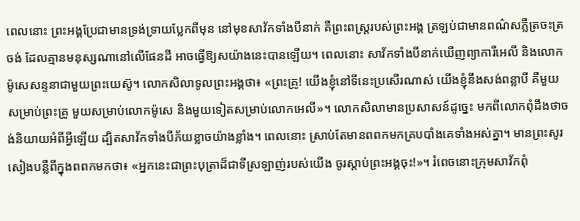ពេលនោះ ព្រះអង្គប្រែជាមានទ្រង់ទ្រាយប្លែកពីមុន នៅមុខសាវ័កទាំងបីនាក់ គឺព្រះពស្រ្តរបស់ព្រះអង្គ ត្រឡប់ជាមានពណ៌សភ្លឺត្រចះត្រចង់ ដែលគ្មានមនុស្សណានៅលើផែនដី អាចធ្វើឱ្យសយ៉ាងនេះបានឡើយ។ ពេលនោះ សាវ័កទាំងបីនាក់ឃើញព្យាការីអេលី និងលោកម៉ូសេសន្ទនាជាមួយព្រះយេស៊ូ។ លោកសិលាទូលព្រះអង្គថា៖ «ព្រះគ្រូ! យើងខ្ញុំនៅទីនេះប្រសើរណាស់ យើងខ្ញុំនឹងសង់ពន្លាបី គឺមួយសម្រាប់ព្រះគ្រូ មួយសម្រាប់លោកម៉ូសេ និងមួយទៀតសម្រាប់លោកអេលី»។ លោកសិលាមានប្រសាសន៍ដូច្នេះ មកពីលោកពុំដឹងថាចង់និយាយអំពីអ្វីឡើយ ដ្បិតសាវ័កទាំងបីភ័យខ្លាចយ៉ាងខ្លាំង។ ពេលនោះ ស្រាប់តែមានពពកមកគ្របបាំងគេទាំងអស់គ្នា។ មានព្រះសូរសៀងបន្លឺពីក្នុងពពកមកថា៖ «អ្នកនេះជាព្រះបុត្រាដ៏ជាទីស្រឡាញ់របស់យើង ចូរស្តាប់ព្រះអង្គចុះ!»។ រំពេចនោះក្រុមសាវ័កពុំ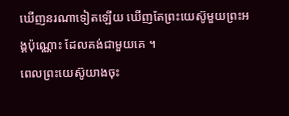ឃើញនរណាទៀតឡើយ ឃើញតែព្រះយេស៊ូមួយព្រះអង្គប៉ុណ្ណោះ ដែលគង់ជាមួយគេ ។
ពេលព្រះយេស៊ូយាងចុះ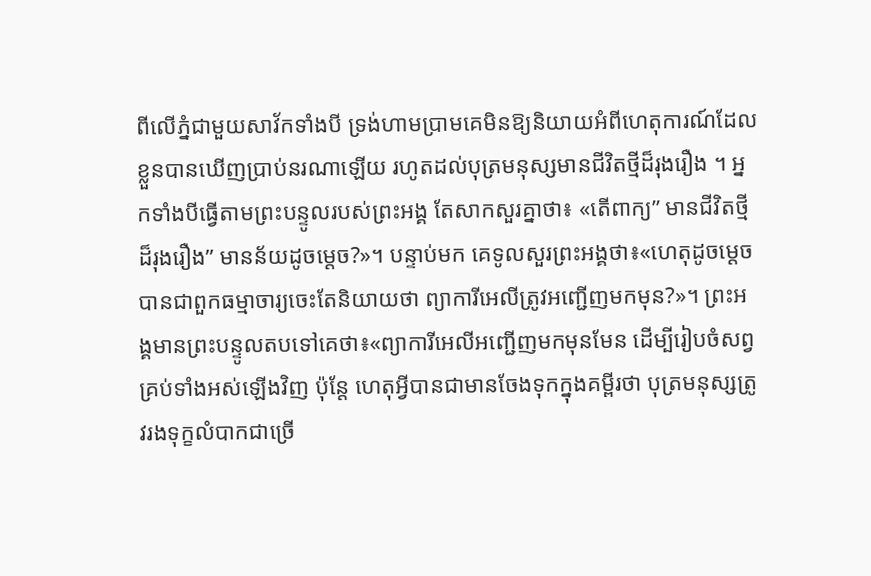ពីលើភ្នំជាមួយសាវ័កទាំងបី ទ្រង់ហាមប្រាមគេមិនឱ្យនិយាយអំពីហេតុការណ៍ដែលខ្លួនបានឃើញប្រាប់នរណាឡើយ រហូតដល់បុត្រមនុស្សមានជីវិតថ្មីដ៏រុងរឿង ។ អ្នកទាំងបីធ្វើតាមព្រះបន្ទូលរបស់ព្រះអង្គ តែសាកសួរគ្នាថា៖ «តើពាក្យ” មានជីវិតថ្មីដ៏រុងរឿង” មានន័យដូចម្តេច?»។ បន្ទាប់មក គេទូលសួរព្រះអង្គថា៖«ហេតុដូចម្តេចបានជាពួកធម្មាចារ្យចេះតែនិយាយថា ព្យាការីអេលីត្រូវអញ្ជើញមកមុន?»។ ព្រះអង្គមានព្រះបន្ទូលតបទៅគេថា៖«ព្យាការីអេលីអញ្ជើញមកមុនមែន ដើម្បីរៀបចំសព្វគ្រប់ទាំងអស់ឡើងវិញ ប៉ុន្តែ ហេតុអ្វីបានជាមានចែងទុកក្នុងគម្ពីរថា បុត្រមនុស្សត្រូវរងទុក្ខលំបាកជាច្រើ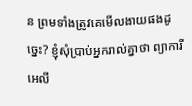ន ព្រមទាំងត្រូវគេមើលងាយផងដូច្នេះ? ខ្ញុំសុំប្រាប់អ្នករាល់គ្នាថា ព្យាការីអេលី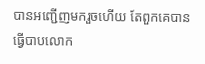បានអញ្ជើញមករួចហើយ តែពួកគេបានធ្វើបាបលោក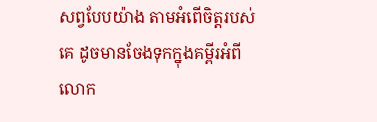សព្វបែបយ៉ាង តាមអំពើចិត្តរបស់គេ ដូចមានចែងទុកក្នុងគម្ពីរអំពីលោក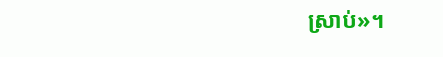ស្រាប់»។